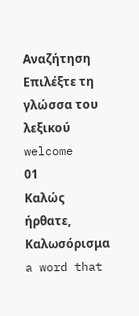Αναζήτηση
Επιλέξτε τη γλώσσα του λεξικού
welcome
01
Καλώς ήρθατε, Καλωσόρισμα
a word that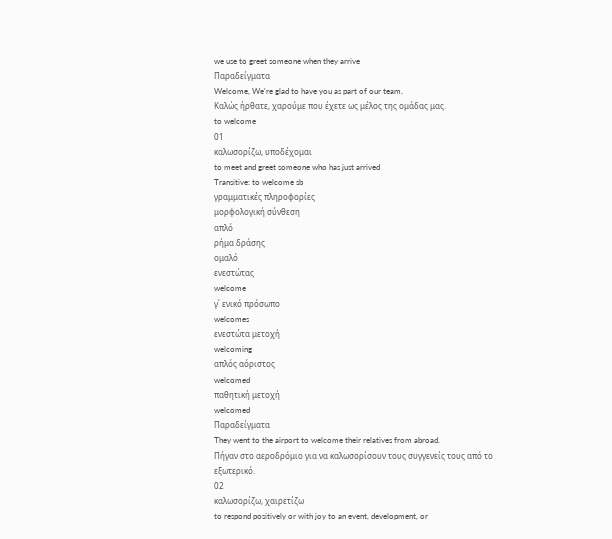we use to greet someone when they arrive
Παραδείγματα
Welcome, We're glad to have you as part of our team.
Καλώς ήρθατε, χαρούμε που έχετε ως μέλος της ομάδας μας.
to welcome
01
καλωσορίζω, υποδέχομαι
to meet and greet someone who has just arrived
Transitive: to welcome sb
γραμματικές πληροφορίες
μορφολογική σύνθεση
απλό
ρήμα δράσης
ομαλό
ενεστώτας
welcome
γ΄ ενικό πρόσωπο
welcomes
ενεστώτα μετοχή
welcoming
απλός αόριστος
welcomed
παθητική μετοχή
welcomed
Παραδείγματα
They went to the airport to welcome their relatives from abroad.
Πήγαν στο αεροδρόμιο για να καλωσορίσουν τους συγγενείς τους από το εξωτερικό.
02
καλωσορίζω, χαιρετίζω
to respond positively or with joy to an event, development, or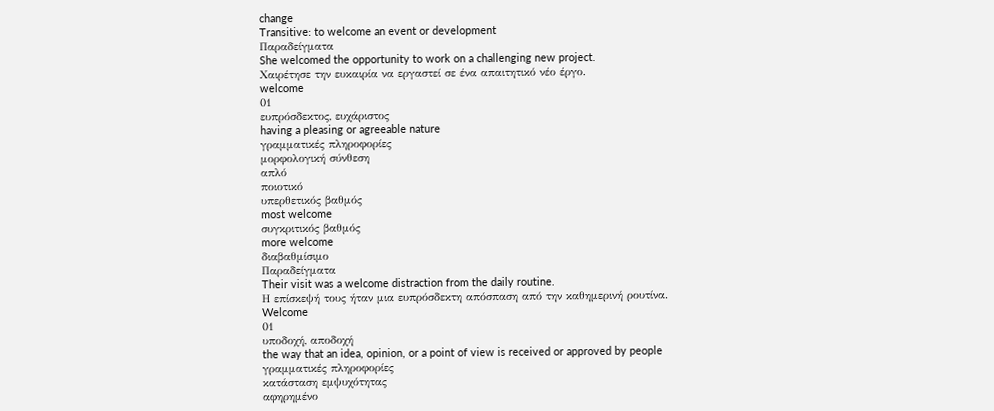change
Transitive: to welcome an event or development
Παραδείγματα
She welcomed the opportunity to work on a challenging new project.
Χαιρέτησε την ευκαιρία να εργαστεί σε ένα απαιτητικό νέο έργο.
welcome
01
ευπρόσδεκτος, ευχάριστος
having a pleasing or agreeable nature
γραμματικές πληροφορίες
μορφολογική σύνθεση
απλό
ποιοτικό
υπερθετικός βαθμός
most welcome
συγκριτικός βαθμός
more welcome
διαβαθμίσιμο
Παραδείγματα
Their visit was a welcome distraction from the daily routine.
Η επίσκεψή τους ήταν μια ευπρόσδεκτη απόσπαση από την καθημερινή ρουτίνα.
Welcome
01
υποδοχή, αποδοχή
the way that an idea, opinion, or a point of view is received or approved by people
γραμματικές πληροφορίες
κατάσταση εμψυχότητας
αφηρημένο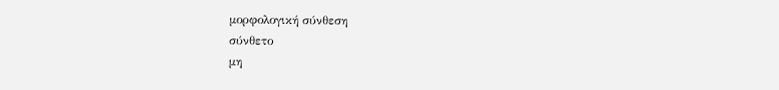μορφολογική σύνθεση
σύνθετο
μη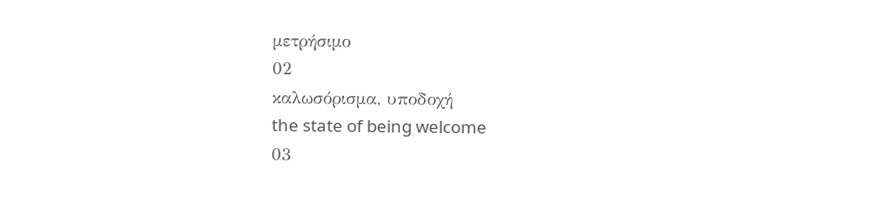μετρήσιμο
02
καλωσόρισμα, υποδοχή
the state of being welcome
03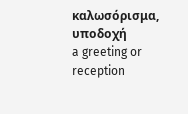καλωσόρισμα, υποδοχή
a greeting or reception